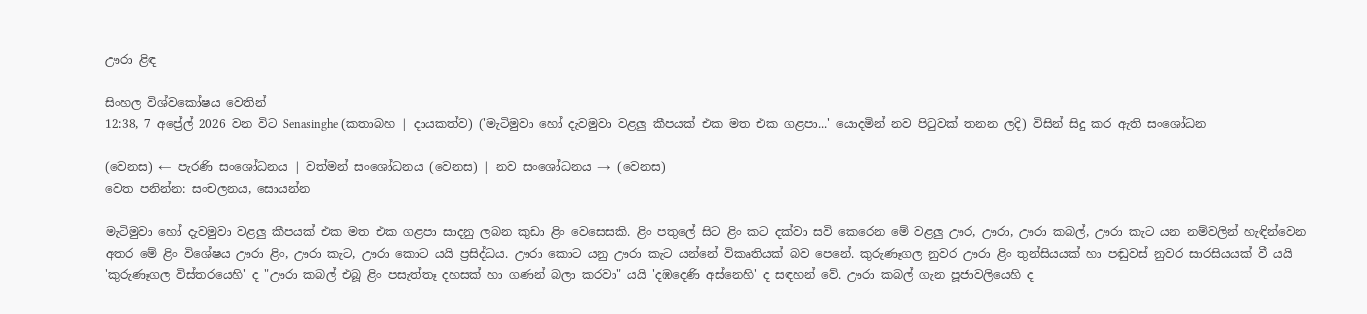ඌරා ළිඳ

සිංහල විශ්වකෝෂය වෙතින්
12:38, 7 අප්‍රේල් 2026 වන විට Senasinghe (කතාබහ | දායකත්ව) ('මැටිමුවා හෝ දැවමුවා වළලු කීපයක් එක මත එක ගළපා...' යොදමින් නව පිටුවක් තනන ලදි) විසින් සිදු කර ඇති සංශෝධන

(වෙනස) ← පැරණි සංශෝධනය | වත්මන් සංශෝධනය (වෙනස) | නව සංශෝධනය → (වෙනස)
වෙත පනින්න: සංචලනය, සොයන්න

මැටිමුවා හෝ දැවමුවා වළලු කීපයක් එක මත එක ගළපා සාදනු ලබන කුඩා ළිං වෙසෙසකි. ළිං පතුලේ සිට ළිං කට දක්වා සවි කෙරෙන මේ වළලු ඌර, ඌරා, ඌරා කබල්, ඌරා කැට යන නම්වලින් හැඳින්වෙන අතර මේ ළිං විශේෂය ඌරා ළිං, ඌරා කැට, ඌරා කොට යයි ප්‍රසිද්ධය. ඌරා කොට යනු ඌරා කැට යන්නේ විකෘතියක් බව පෙනේ. කුරුණෑගල නුවර ඌරා ළිං තුන්සියයක් හා පඬුවස් නුවර සාරසියයක් වී යයි 'කුරුණෑගල විස්තරයෙහි' ද "ඌරා කබල් එබූ ළිං පසැත්තෑ දහසක් හා ගණන් බලා කරවා" යයි ‍'දඹදෙණි අස්නෙහි' ද සඳහන් වේ. ඌරා කබල් ගැන පූජාවලියෙහි ද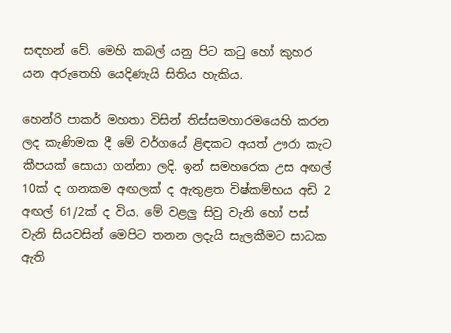සඳහන් වේ. මෙහි කබල් යනු පිට කටු හෝ කුහර යන අරුතෙහි යෙදිණැයි සිතිය හැකිය.

හෙන්රි පාකර් මහතා විසින් තිස්සමහාරමයෙහි කරන ලද කැණිමක දී මේ වර්ගයේ ළිඳකට අයත් ඌරා කැට කීපයක් සොයා ගන්නා ලදි. ඉන් සමහරෙක උස අඟල් 10ක් ද ගනකම අඟලක් ද ඇතුළත විෂ්කම්භය අඩි 2 අඟල් 61/2ක් ද විය. මේ වළලු සිවු වැනි හෝ පස් වැනි සියවසින් මෙපිට තනන ලදැයි සැලකීමට සාධක ඇති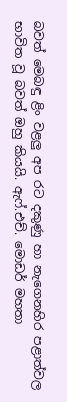බවත් මෙබඳු ළිං වළලු අප රට දකුණු හා නැගෙනහිර පළාත්වල භාවිත වූ බවත් ඔහු කියයි. ඇ‍ෆ්.එච්. මොඩර් මහතා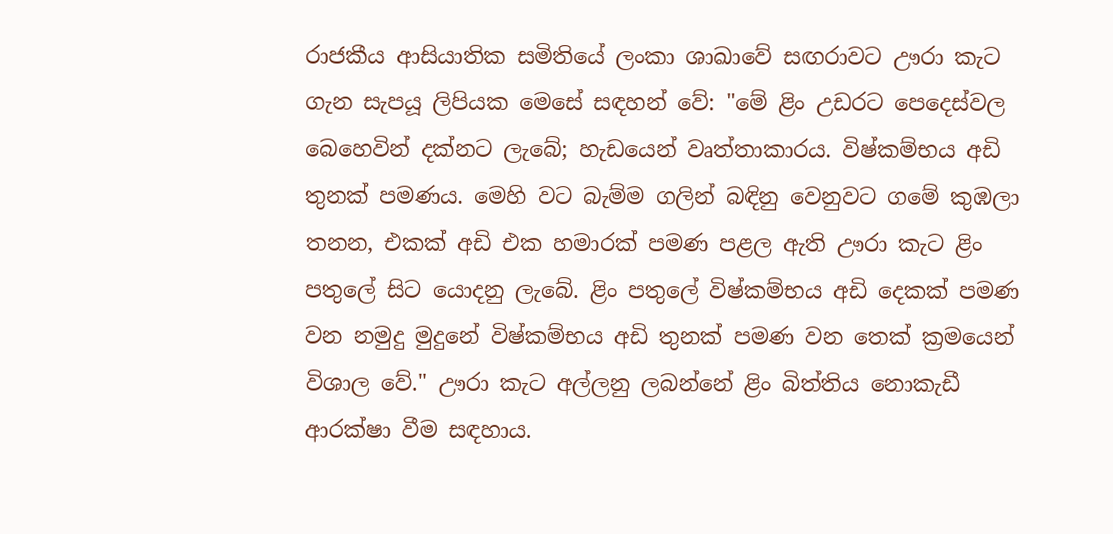රාජකීය ආසියාතික සමිතියේ ලංකා ශාඛාවේ සඟරාවට ඌරා කැට ගැන සැපයූ ලිපියක මෙසේ සඳහන් වේ: "මේ ළිං උඩරට පෙදෙස්වල බෙහෙවින් දක්නට ලැබේ; හැඩයෙන් වෘත්තාකාරය. විෂ්කම්භය අඩි තුනක් පමණය. මෙහි වට බැම්ම ගලින් බඳිනු වෙනුවට ගමේ කුඹලා තනන, එකක් අඩි එක හමාරක් පමණ පළල ඇති ඌරා කැට ළිං පතුලේ සිට යොදනු ලැබේ. ළිං පතුලේ විෂ්කම්භය අඩි දෙකක් පමණ වන නමුදු මුදුනේ විෂ්කම්භය අඩි තුනක් පමණ වන තෙක් ක්‍රමයෙන් විශාල වේ." ඌරා කැට අල්ලනු ලබන්නේ ළිං බිත්තිය ‍නොකැඩී ආරක්ෂා වීම සඳහාය.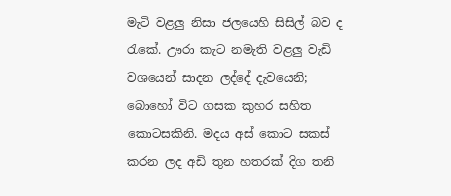මැටි වළලු නිසා ජලයෙහි සිසිල් බව ද රැකේ. ඌරා කැට නමැති වළලු වැඩි වශයෙන් සාදන ලද්දේ දැවයෙනි; බොහෝ විට ගසක කුහර සහිත කොටසකිනි. මදය අස් කොට සකස් කරන ලද අඩි තුන හතරක් දිග තනි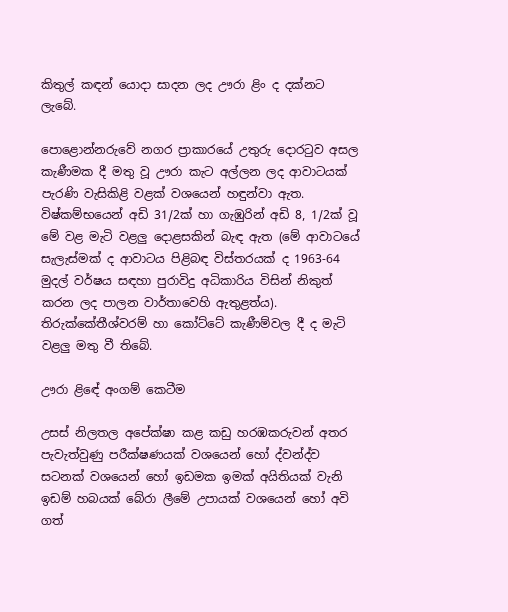කිතුල් කඳන් යොදා සාදන ලද ඌරා ළිං ද දක්නට ලැබේ.

පොළොන්නරුවේ නගර ප්‍රාකාරයේ උතුරු දොරටුව අසල කැණීමක දී මතු වූ ඌරා කැට අල්ලන ලද ආවාටයක් පැරණි වැසිකිළි වළක් වශයෙන් හඳුන්වා ඇත. විෂ්කම්භයෙන් අඩි 31/2ක් හා ගැඹුරින් අඩි 8, 1/2ක් වූ මේ වළ මැටි වළලු දොළසකින් බැඳ ඇත (මේ ආවාටයේ සැලැස්මක් ද ආවාටය පිළිබඳ විස්තරයක් ද 1963-64 මුදල් වර්ෂය සඳහා පුරාවිදු අධිකාරිය විසින් නිකුත් කරන ලද පාලන වාර්තාවෙහි ඇතුළත්ය). තිරුක්කේතීශ්වරම් හා කෝට්ටේ කැණීම්වල දී ද මැටි වළලු මතු වී තිබේ.

ඌරා ළි‍ඳේ අංගම් කෙටීම

උසස් නිලතල අපේක්ෂා කළ කඩු හරඹකරුවන් අතර පැවැත්වුණු පරීක්ෂණයක් වශයෙන් හෝ ද්වන්ද්ව සටනක් වශයෙන් හෝ ඉඩමක ඉමක් අයිතියක් වැනි ඉඩම් හබයක් බේරා ලීමේ උපායක් වශයෙන් හෝ අවි ගත්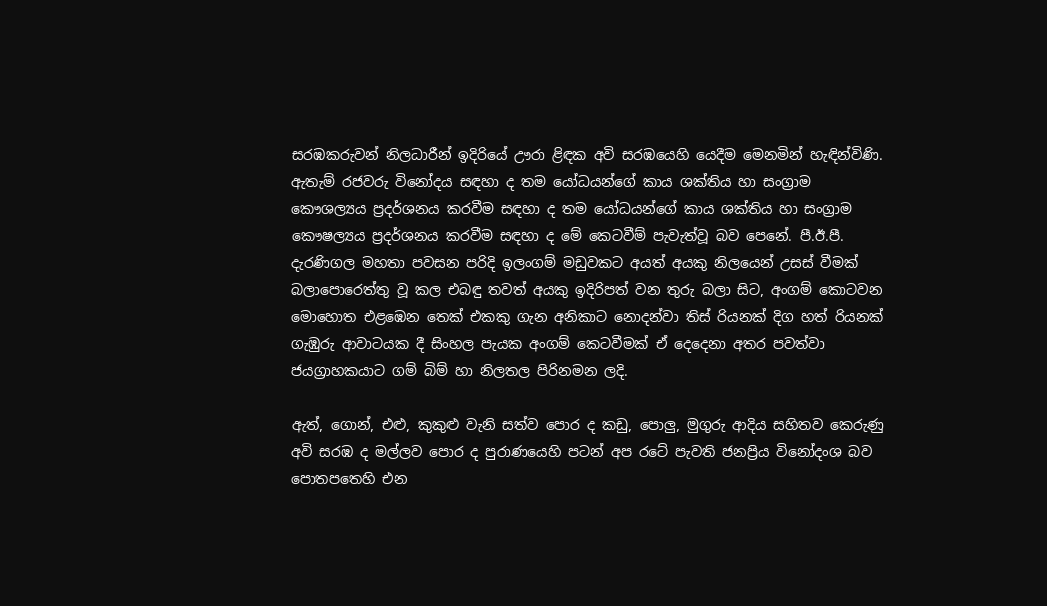සරඹකරුවන් නිලධාරීන් ඉදිරියේ ඌරා ළිඳක අවි සරඹයෙහි යෙදීම මෙනමින් හැඳින්විණි. ඇතැම් රජවරු විනෝදය සඳහා ද තම යෝධයන්ගේ කාය ශක්තිය හා සංග්‍රාම කෞශල්‍යය ප්‍රදර්ශනය කරවීම සඳහා ද තම යෝධයන්ගේ කාය ශක්තිය හා සංග්‍රාම කෞෂල්‍යය ප්‍රදර්ශනය කරවීම සඳහා ද මේ කෙටවීම් පැවැත්වූ බව පෙනේ. පී.ඊ.පී. දැරණිගල මහතා පවසන පරිදි ඉලංගම් මඩුවකට අයත් අයකු නිලයෙන් උසස් වීමක් බලාපොරෙත්තු වූ කල එබඳු තවත් අයකු ඉදිරිපත් වන තුරු බලා සිට, අංගම් කොටවන මොහොත එළඹෙන තෙක් එකකු ගැන අනිකාට නොදන්වා තිස් රියනක් දිග හත් රියනක් ගැඹුරු ආවාටයක දී සිංහල පැයක අංගම් කෙටවීමක් ඒ දෙදෙනා අතර පවත්වා ජයග්‍රාහකයාට ගම් බිම් හා නිලතල පිරිනමන ලදි.

ඇත්, ගොන්, එළු, කුකුළු වැනි සත්ව පොර ද කඩු, පොලු, මුගුරු ආදිය සහිතව කෙරුණු අවි සරඹ ද මල්ලව පොර ද පුරාණයෙහි පටන් අප රටේ පැවති ජනප්‍රිය විනෝදංශ බව පොතපතෙහි එන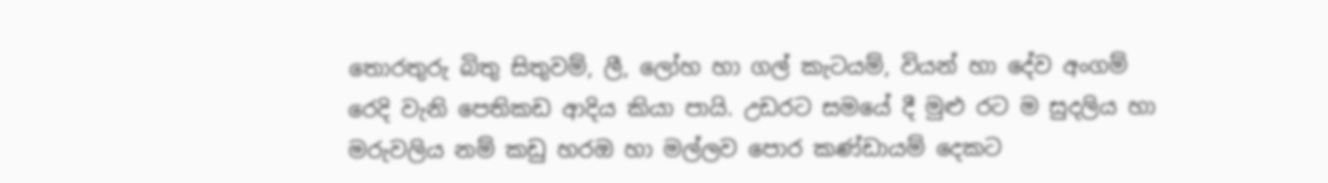තොරතුරු බිතු සිතුවම්, ලී, ලෝහ හා ගල් කැටයම්, වියන් හා දේව අංගම් රෙදි වැනි පෙතිකඩ ආදිය කියා පායි. උඩරට සමයේ දී මුළු රට ම සුදලිය හා මරුවලිය නම් කඩු හරඔ හා මල්ලව පොර කණ්ඩායම් දෙකට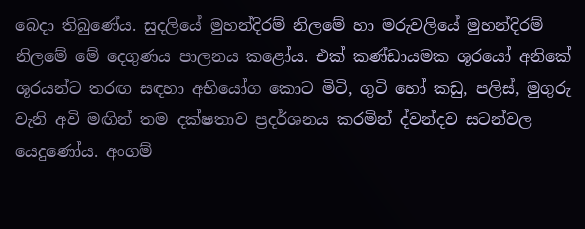බෙදා තිබුණේය. සුදලියේ මුහන්දිරම් නිලමේ හා මරුවලියේ මුහන්දිරම් නිලමේ මේ දෙගුණය පාලනය කළෝය. එක් කණ්ඩායමක ශූරයෝ අනිකේ ශූරයන්ට තරඟ සඳහා අභියෝග කොට මිටි, ගුටි හෝ කඩු, පලිස්, මුගුරු වැනි අවි මඟින් තම දක්ෂතාව ප්‍රදර්ශනය කරමින් ද්වන්දව සටන්වල යෙදුණෝය. අංගම්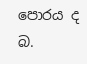පොරය ද බ.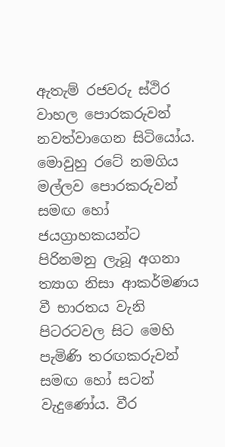ඇතැම් රජවරු ස්ථිර වාහල පොරකරුවන් නවත්වාගෙන සිටියෝය. මොවුහු රටේ නමගිය මල්ලව පොරකරුවන් සමඟ හෝ ජයග්‍රාහකයන්ට පිරිනමනු ලැබූ අගනා ත්‍යාග නිසා ආකර්මණය වී භාරතය වැනි පිටරටවල සිට මෙහි පැමිණි තරඟකරුවන් සමඟ හෝ සටන් වැදුණෝය. වීර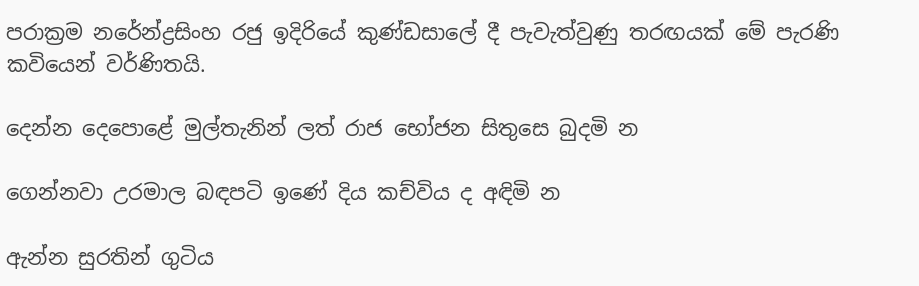පරාක්‍රම නරේන්ද්‍රසිංහ රජු ඉදිරියේ කුණ්ඩසාලේ දී පැවැත්වුණු තරඟයක් මේ පැරණි කවියෙන් වර්ණිතයි.

දෙන්න ‍දෙපොළේ මුල්තැනින් ලත් රාජ භෝජන සිතුසෙ බුදමි න

ගෙන්නවා උරමාල බඳපටි ඉ‍ණේ දිය කච්විය ද අඳිමි න

ඇන්න සුරතින් ගුටිය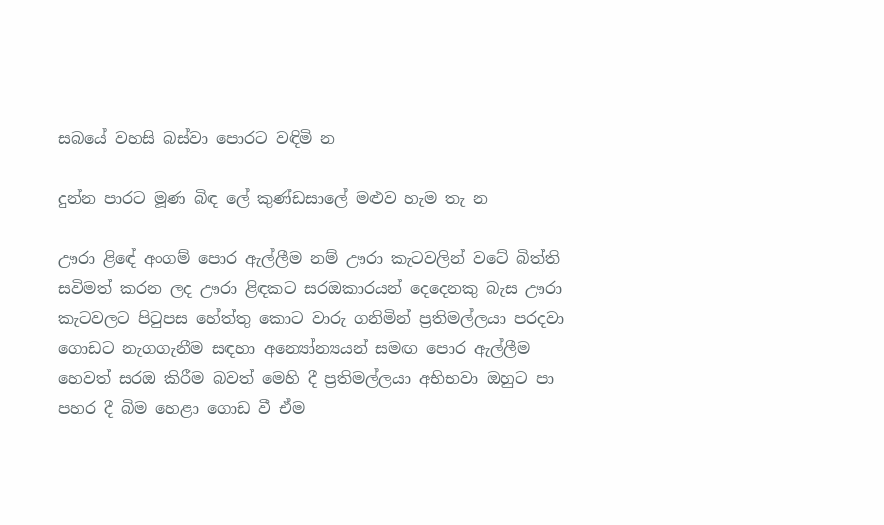සබයේ වහසි බස්වා පොරට වඳිමි න

දුන්න පාරට මූණ බිඳ ලේ කුණ්ඩසාලේ මළුව හැම තැ න

ඌරා ළිඳේ අංගම් පොර ඇල්ලීම නම් ඌරා කැටවලින් වටේ බිත්ති සවිමත් කරන ලද ඌරා ළිඳකට සරඔකාරයන් දෙදෙනකු බැස ඌරා කැටවලට පිටුපස හේත්තු කොට වාරු ගනිමින් ප්‍රතිමල්ලයා පරදවා ගොඩට නැගගැනීම සඳහා අන්‍යෝන්‍යයන් සමඟ පොර ඇල්ලීම හෙවත් සරඔ කිරීම බවත් මෙහි දී ප්‍රතිමල්ලයා අභිභවා ඔහුට පා පහර දී බිම හෙළා ගොඩ වී ඒම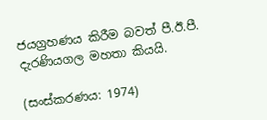ජයග්‍රහණය කිරීම බවත් පී.ඊ.පී. දැරණියගල මහතා කියයි.

(සංස්කරණය: 1974)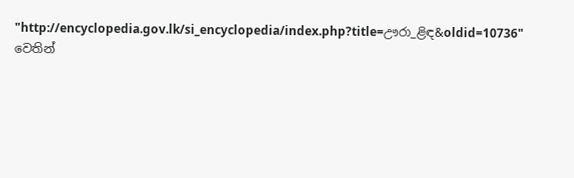"http://encyclopedia.gov.lk/si_encyclopedia/index.php?title=ඌරා_ළිඳ&oldid=10736" වෙතින්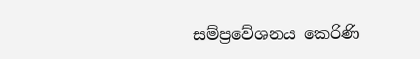සම්ප්‍රවේශනය කෙරිණි